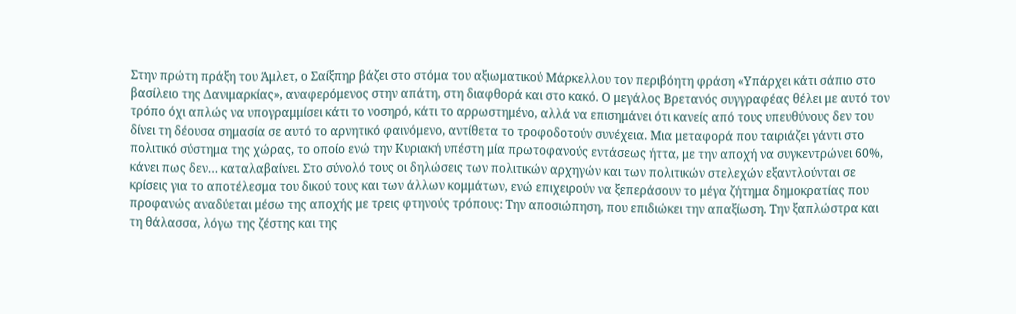Στην πρώτη πράξη του Άμλετ, ο Σαίξπηρ βάζει στο στόμα του αξιωματικού Μάρκελλου τον περιβόητη φράση «Υπάρχει κάτι σάπιο στο βασίλειο της Δανιμαρκίας», αναφερόμενος στην απάτη, στη διαφθορά και στο κακό. Ο μεγάλος Βρετανός συγγραφέας θέλει με αυτό τον τρόπο όχι απλώς να υπογραμμίσει κάτι το νοσηρό, κάτι το αρρωστημένο, αλλά να επισημάνει ότι κανείς από τους υπευθύνους δεν του δίνει τη δέουσα σημασία σε αυτό το αρνητικό φαινόμενο, αντίθετα το τροφοδοτούν συνέχεια. Μια μεταφορά που ταιριάζει γάντι στο πολιτικό σύστημα της χώρας, το οποίο ενώ την Κυριακή υπέστη μία πρωτοφανούς εντάσεως ήττα, με την αποχή να συγκεντρώνει 60%, κάνει πως δεν… καταλαβαίνει. Στο σύνολό τους οι δηλώσεις των πολιτικών αρχηγών και των πολιτικών στελεχών εξαντλούνται σε κρίσεις για το αποτέλεσμα του δικού τους και των άλλων κομμάτων, ενώ επιχειρούν να ξεπεράσουν το μέγα ζήτημα δημοκρατίας που προφανώς αναδύεται μέσω της αποχής με τρεις φτηνούς τρόπους: Την αποσιώπηση, που επιδιώκει την απαξίωση. Την ξαπλώστρα και τη θάλασσα, λόγω της ζέστης και της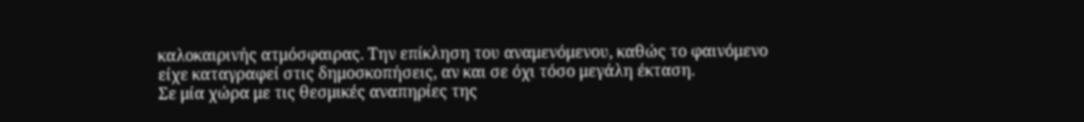καλοκαιρινής ατμόσφαιρας. Την επίκληση του αναμενόμενου, καθώς το φαινόμενο είχε καταγραφεί στις δημοσκοπήσεις, αν και σε όχι τόσο μεγάλη έκταση.
Σε μία χώρα με τις θεσμικές αναπηρίες της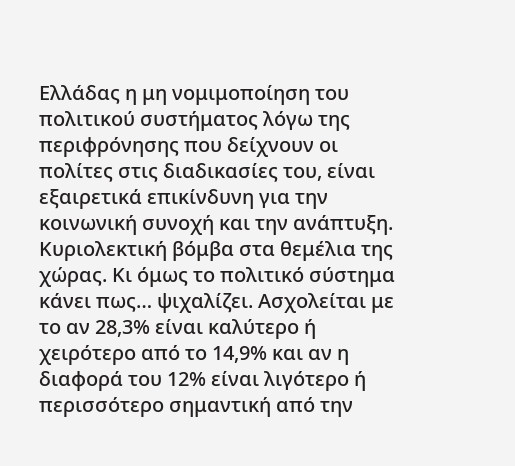Ελλάδας η μη νομιμοποίηση του πολιτικού συστήματος λόγω της περιφρόνησης που δείχνουν οι πολίτες στις διαδικασίες του, είναι εξαιρετικά επικίνδυνη για την κοινωνική συνοχή και την ανάπτυξη. Κυριολεκτική βόμβα στα θεμέλια της χώρας. Κι όμως το πολιτικό σύστημα κάνει πως… ψιχαλίζει. Ασχολείται με το αν 28,3% είναι καλύτερο ή χειρότερο από το 14,9% και αν η διαφορά του 12% είναι λιγότερο ή περισσότερο σημαντική από την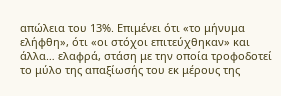απώλεια του 13%. Επιμένει ότι «το μήνυμα ελήφθη», ότι «οι στόχοι επιτεύχθηκαν» και άλλα… ελαφρά, στάση με την οποία τροφοδοτεί το μύλο της απαξίωσής του εκ μέρους της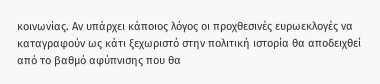κοινωνίας. Αν υπάρχει κάποιος λόγος οι προχθεσινές ευρωεκλογές να καταγραφούν ως κάτι ξεχωριστό στην πολιτική ιστορία θα αποδειχθεί από το βαθμό αφύπνισης που θα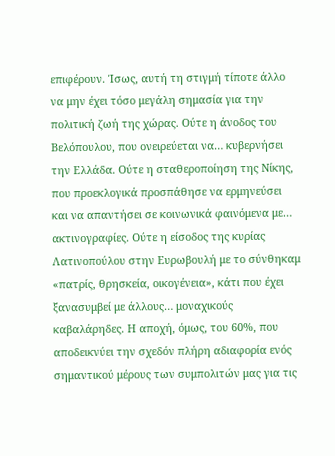επιφέρουν. Ίσως, αυτή τη στιγμή τίποτε άλλο να μην έχει τόσο μεγάλη σημασία για την πολιτική ζωή της χώρας. Ούτε η άνοδος του Βελόπουλου, που ονειρεύεται να… κυβερνήσει την Ελλάδα. Ούτε η σταθεροποίηση της Νίκης, που προεκλογικά προσπάθησε να ερμηνεύσει και να απαντήσει σε κοινωνικά φαινόμενα με… ακτινογραφίες. Ούτε η είσοδος της κυρίας Λατινοπούλου στην Ευρωβουλή με το σύνθηκαμ «πατρίς, θρησκεία, οικογένεια», κάτι που έχει ξανασυμβεί με άλλους… μοναχικούς καβαλάρηδες. Η αποχή, όμως, του 60%, που αποδεικνύει την σχεδόν πλήρη αδιαφορία ενός σημαντικού μέρους των συμπολιτών μας για τις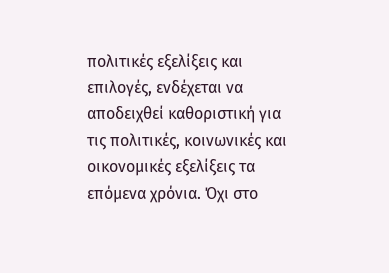πολιτικές εξελίξεις και επιλογές, ενδέχεται να αποδειχθεί καθοριστική για τις πολιτικές, κοινωνικές και οικονομικές εξελίξεις τα επόμενα χρόνια. Όχι στο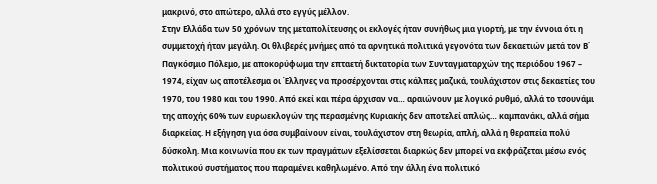μακρινό, στο απώτερο, αλλά στο εγγύς μέλλον.
Στην Ελλάδα των 50 χρόνων της μεταπολίτευσης οι εκλογές ήταν συνήθως μια γιορτή, με την έννοια ότι η συμμετοχή ήταν μεγάλη. Οι θλιβερές μνήμες από τα αρνητικά πολιτικά γεγονότα των δεκαετιών μετά τον Β΄ Παγκόσμιο Πόλεμο, με αποκορύφωμα την επταετή δικτατορία των Συνταγματαρχών της περιόδου 1967 – 1974, είχαν ως αποτέλεσμα οι Έλληνες να προσέρχονται στις κάλπες μαζικά, τουλάχιστον στις δεκαετίες του 1970, του 1980 και του 1990. Από εκεί και πέρα άρχισαν να… αραιώνουν με λογικό ρυθμό, αλλά το τσουνάμι της αποχής 60% των ευρωεκλογών της περασμένης Κυριακής δεν αποτελεί απλώς… καμπανάκι, αλλά σήμα διαρκείας. Η εξήγηση για όσα συμβαίνουν είναι, τουλάχιστον στη θεωρία, απλή, αλλά η θεραπεία πολύ δύσκολη. Μια κοινωνία που εκ των πραγμάτων εξελίσσεται διαρκώς δεν μπορεί να εκφράζεται μέσω ενός πολιτικού συστήματος που παραμένει καθηλωμένο. Από την άλλη ένα πολιτικό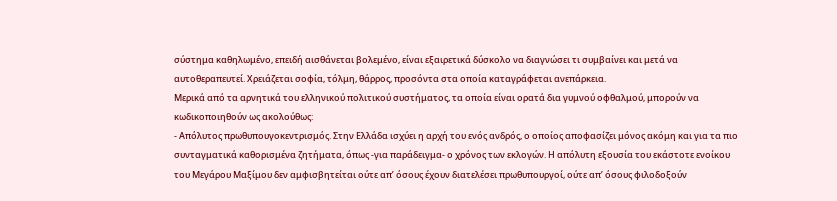σύστημα καθηλωμένο, επειδή αισθάνεται βολεμένο, είναι εξαιρετικά δύσκολο να διαγνώσει τι συμβαίνει και μετά να αυτοθεραπευτεί. Χρειάζεται σοφία, τόλμη, θάρρος, προσόντα στα οποία καταγράφεται ανεπάρκεια.
Μερικά από τα αρνητικά του ελληνικού πολιτικού συστήματος, τα οποία είναι ορατά δια γυμνού οφθαλμού, μπορούν να κωδικοποιηθούν ως ακολούθως:
- Απόλυτος πρωθυπουγοκεντρισμός. Στην Ελλάδα ισχύει η αρχή του ενός ανδρός, ο οποίος αποφασίζει μόνος ακόμη και για τα πιο συνταγματικά καθορισμένα ζητήματα, όπως -για παράδειγμα- ο χρόνος των εκλογών. Η απόλυτη εξουσία του εκάστοτε ενοίκου του Μεγάρου Μαξίμου δεν αμφισβητείται ούτε απ’ όσους έχουν διατελέσει πρωθυπουργοί, ούτε απ’ όσους φιλοδοξούν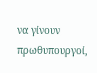να γίνουν πρωθυπουργοί,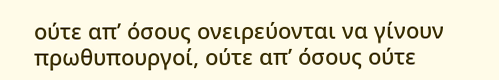ούτε απ’ όσους ονειρεύονται να γίνουν πρωθυπουργοί, ούτε απ’ όσους ούτε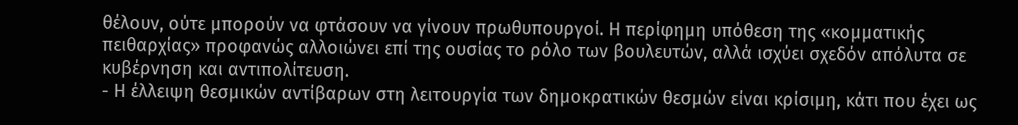θέλουν, ούτε μπορούν να φτάσουν να γίνουν πρωθυπουργοί. Η περίφημη υπόθεση της «κομματικής πειθαρχίας» προφανώς αλλοιώνει επί της ουσίας το ρόλο των βουλευτών, αλλά ισχύει σχεδόν απόλυτα σε κυβέρνηση και αντιπολίτευση.
- Η έλλειψη θεσμικών αντίβαρων στη λειτουργία των δημοκρατικών θεσμών είναι κρίσιμη, κάτι που έχει ως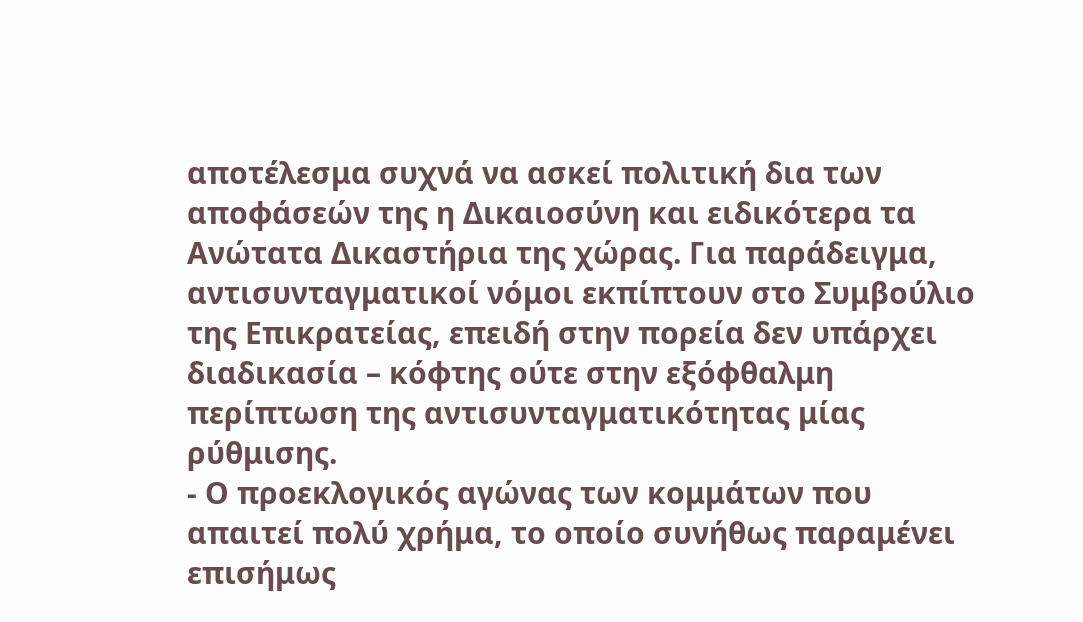αποτέλεσμα συχνά να ασκεί πολιτική δια των αποφάσεών της η Δικαιοσύνη και ειδικότερα τα Ανώτατα Δικαστήρια της χώρας. Για παράδειγμα, αντισυνταγματικοί νόμοι εκπίπτουν στο Συμβούλιο της Επικρατείας, επειδή στην πορεία δεν υπάρχει διαδικασία – κόφτης ούτε στην εξόφθαλμη περίπτωση της αντισυνταγματικότητας μίας ρύθμισης.
- Ο προεκλογικός αγώνας των κομμάτων που απαιτεί πολύ χρήμα, το οποίο συνήθως παραμένει επισήμως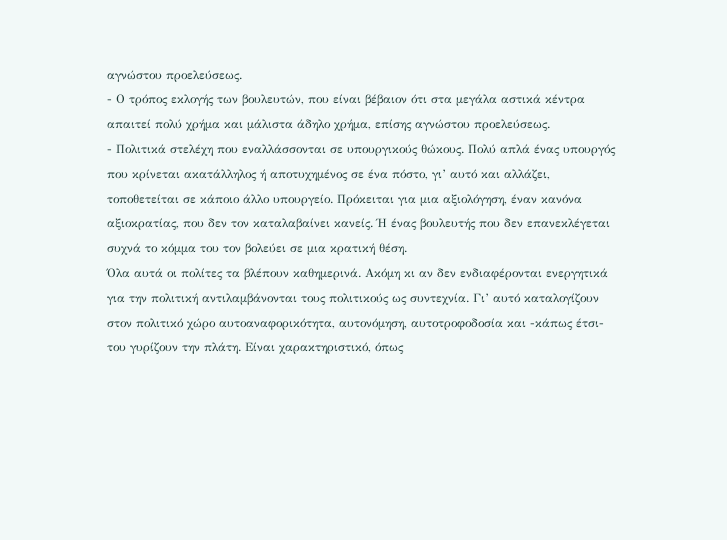αγνώστου προελεύσεως.
- Ο τρόπος εκλογής των βουλευτών, που είναι βέβαιον ότι στα μεγάλα αστικά κέντρα απαιτεί πολύ χρήμα και μάλιστα άδηλο χρήμα, επίσης αγνώστου προελεύσεως.
- Πολιτικά στελέχη που εναλλάσσονται σε υπουργικούς θώκους. Πολύ απλά ένας υπουργός που κρίνεται ακατάλληλος ή αποτυχημένος σε ένα πόστο, γι’ αυτό και αλλάζει, τοποθετείται σε κάποιο άλλο υπουργείο. Πρόκειται για μια αξιολόγηση, έναν κανόνα αξιοκρατίας, που δεν τον καταλαβαίνει κανείς. Ή ένας βουλευτής που δεν επανεκλέγεται συχνά το κόμμα του τον βολεύει σε μια κρατική θέση.
Όλα αυτά οι πολίτες τα βλέπουν καθημερινά. Ακόμη κι αν δεν ενδιαφέρονται ενεργητικά για την πολιτική αντιλαμβάνονται τους πολιτικούς ως συντεχνία. Γι’ αυτό καταλογίζουν στον πολιτικό χώρο αυτοαναφορικότητα, αυτονόμηση, αυτοτροφοδοσία και -κάπως έτσι- του γυρίζουν την πλάτη. Είναι χαρακτηριστικό, όπως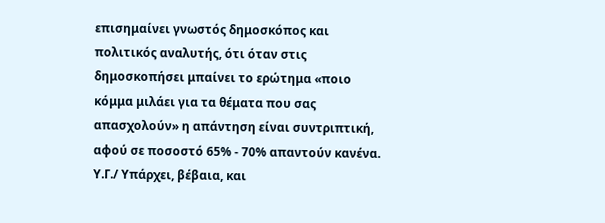επισημαίνει γνωστός δημοσκόπος και πολιτικός αναλυτής, ότι όταν στις δημοσκοπήσει μπαίνει το ερώτημα «ποιο κόμμα μιλάει για τα θέματα που σας απασχολούν» η απάντηση είναι συντριπτική, αφού σε ποσοστό 65% - 70% απαντούν κανένα.
Υ.Γ./ Υπάρχει, βέβαια, και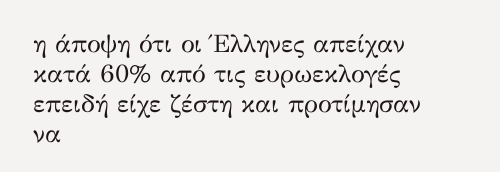η άποψη ότι οι Έλληνες απείχαν κατά 60% από τις ευρωεκλογές επειδή είχε ζέστη και προτίμησαν να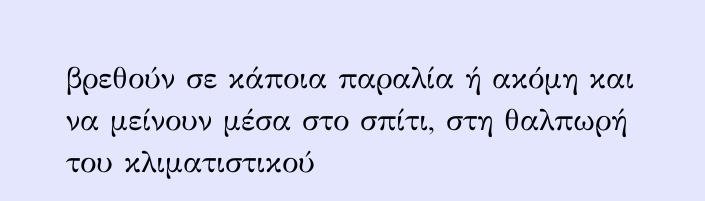βρεθούν σε κάποια παραλία ή ακόμη και να μείνουν μέσα στο σπίτι, στη θαλπωρή του κλιματιστικού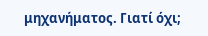μηχανήματος. Γιατί όχι;